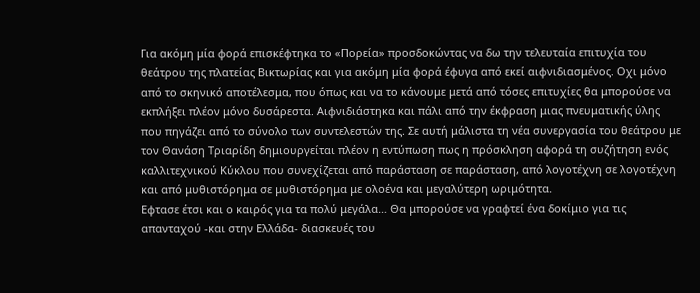Για ακόμη μία φορά επισκέφτηκα το «Πορεία» προσδοκώντας να δω την τελευταία επιτυχία του θεάτρου της πλατείας Βικτωρίας και για ακόμη μία φορά έφυγα από εκεί αιφνιδιασμένος. Οχι μόνο από το σκηνικό αποτέλεσμα, που όπως και να το κάνουμε μετά από τόσες επιτυχίες θα μπορούσε να εκπλήξει πλέον μόνο δυσάρεστα. Αιφνιδιάστηκα και πάλι από την έκφραση μιας πνευματικής ύλης που πηγάζει από το σύνολο των συντελεστών της. Σε αυτή μάλιστα τη νέα συνεργασία του θεάτρου με τον Θανάση Τριαρίδη δημιουργείται πλέον η εντύπωση πως η πρόσκληση αφορά τη συζήτηση ενός καλλιτεχνικού Κύκλου που συνεχίζεται από παράσταση σε παράσταση, από λογοτέχνη σε λογοτέχνη και από μυθιστόρημα σε μυθιστόρημα με ολοένα και μεγαλύτερη ωριμότητα.
Εφτασε έτσι και ο καιρός για τα πολύ μεγάλα… Θα μπορούσε να γραφτεί ένα δοκίμιο για τις απανταχού -και στην Ελλάδα- διασκευές του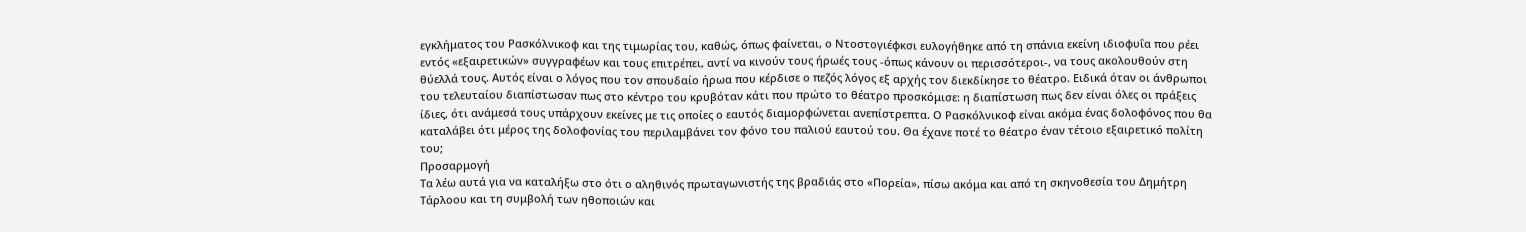εγκλήματος του Ρασκόλνικοφ και της τιμωρίας του, καθώς, όπως φαίνεται, ο Ντοστογιέφκσι ευλογήθηκε από τη σπάνια εκείνη ιδιοφυΐα που ρέει εντός «εξαιρετικών» συγγραφέων και τους επιτρέπει, αντί να κινούν τους ήρωές τους -όπως κάνουν οι περισσότεροι-, να τους ακολουθούν στη θύελλά τους. Αυτός είναι ο λόγος που τον σπουδαίο ήρωα που κέρδισε ο πεζός λόγος εξ αρχής τον διεκδίκησε το θέατρο. Ειδικά όταν οι άνθρωποι του τελευταίου διαπίστωσαν πως στο κέντρο του κρυβόταν κάτι που πρώτο το θέατρο προσκόμισε: η διαπίστωση πως δεν είναι όλες οι πράξεις ίδιες, ότι ανάμεσά τους υπάρχουν εκείνες με τις οποίες ο εαυτός διαμορφώνεται ανεπίστρεπτα. Ο Ρασκόλνικοφ είναι ακόμα ένας δολοφόνος που θα καταλάβει ότι μέρος της δολοφονίας του περιλαμβάνει τον φόνο του παλιού εαυτού του. Θα έχανε ποτέ το θέατρο έναν τέτοιο εξαιρετικό πολίτη του;
Προσαρμογή
Τα λέω αυτά για να καταλήξω στο ότι ο αληθινός πρωταγωνιστής της βραδιάς στο «Πορεία», πίσω ακόμα και από τη σκηνοθεσία του Δημήτρη Τάρλοου και τη συμβολή των ηθοποιών και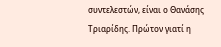συντελεστών, είναι ο Θανάσης Τριαρίδης. Πρώτον γιατί η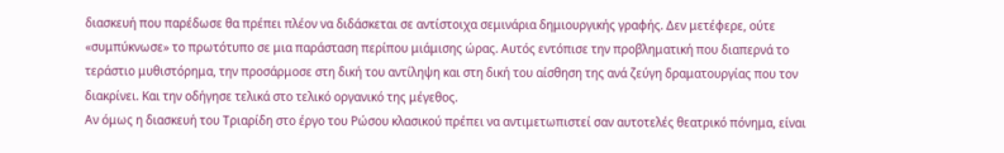διασκευή που παρέδωσε θα πρέπει πλέον να διδάσκεται σε αντίστοιχα σεμινάρια δημιουργικής γραφής. Δεν μετέφερε, ούτε «συμπύκνωσε» το πρωτότυπο σε μια παράσταση περίπου μιάμισης ώρας. Αυτός εντόπισε την προβληματική που διαπερνά το τεράστιο μυθιστόρημα, την προσάρμοσε στη δική του αντίληψη και στη δική του αίσθηση της ανά ζεύγη δραματουργίας που τον διακρίνει. Και την οδήγησε τελικά στο τελικό οργανικό της μέγεθος.
Αν όμως η διασκευή του Τριαρίδη στο έργο του Ρώσου κλασικού πρέπει να αντιμετωπιστεί σαν αυτοτελές θεατρικό πόνημα, είναι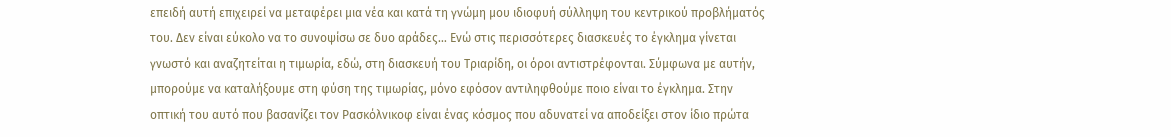επειδή αυτή επιχειρεί να μεταφέρει μια νέα και κατά τη γνώμη μου ιδιοφυή σύλληψη του κεντρικού προβλήματός του. Δεν είναι εύκολο να το συνοψίσω σε δυο αράδες… Ενώ στις περισσότερες διασκευές το έγκλημα γίνεται γνωστό και αναζητείται η τιμωρία, εδώ, στη διασκευή του Τριαρίδη, οι όροι αντιστρέφονται. Σύμφωνα με αυτήν, μπορούμε να καταλήξουμε στη φύση της τιμωρίας, μόνο εφόσον αντιληφθούμε ποιο είναι το έγκλημα. Στην οπτική του αυτό που βασανίζει τον Ρασκόλνικοφ είναι ένας κόσμος που αδυνατεί να αποδείξει στον ίδιο πρώτα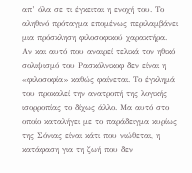απ’ όλα σε τι έγκειται η ενοχή του. Το αληθινό πρόταγμα επομένως περιλαμβάνει μια πρόσκληση φιλοσοφικού χαρακτήρα.
Αν και αυτό που αναιρεί τελικά τον ηθικό σολιψισμό του Ρασκόλνικοφ δεν είναι η «φιλοσοφία» καθώς φαίνεται. Το έγκλημά του προκαλεί την ανατροπή της λογικής ισορροπίας το δίχως άλλο. Μα αυτό στο οποίο καταλήγει με το παράδειγμα κυρίως της Σόνιας είναι κάτι που νιώθεται, η κατάφαση για τη ζωή που δεν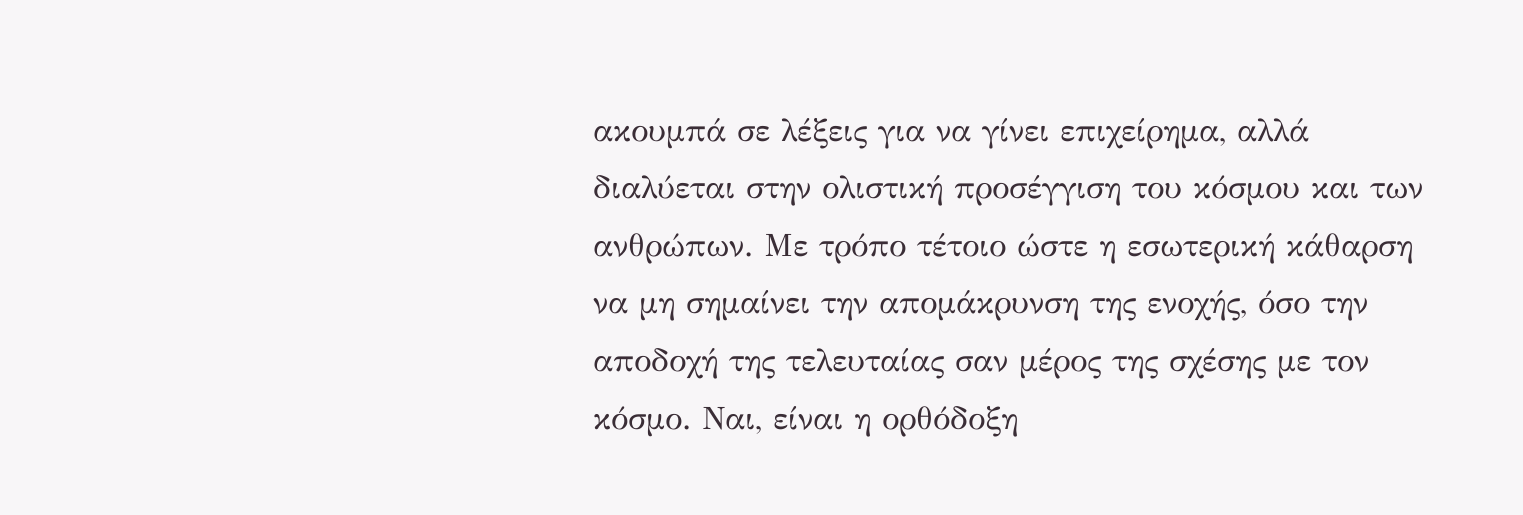ακουμπά σε λέξεις για να γίνει επιχείρημα, αλλά διαλύεται στην ολιστική προσέγγιση του κόσμου και των ανθρώπων. Με τρόπο τέτοιο ώστε η εσωτερική κάθαρση να μη σημαίνει την απομάκρυνση της ενοχής, όσο την αποδοχή της τελευταίας σαν μέρος της σχέσης με τον κόσμο. Ναι, είναι η ορθόδοξη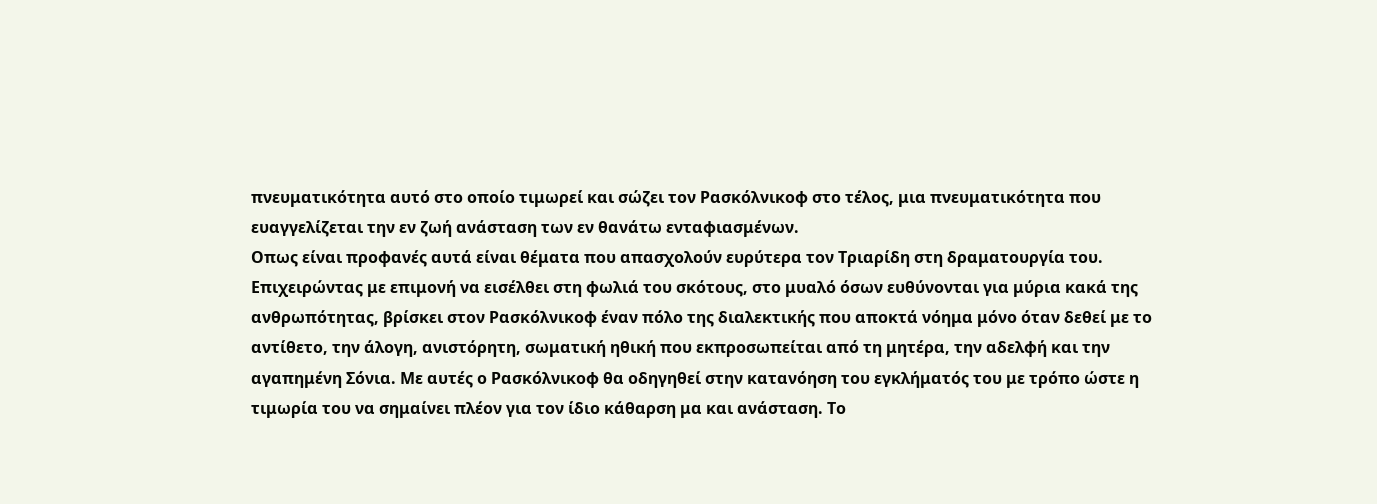πνευματικότητα αυτό στο οποίο τιμωρεί και σώζει τον Ρασκόλνικοφ στο τέλος, μια πνευματικότητα που ευαγγελίζεται την εν ζωή ανάσταση των εν θανάτω ενταφιασμένων.
Οπως είναι προφανές αυτά είναι θέματα που απασχολούν ευρύτερα τον Τριαρίδη στη δραματουργία του. Επιχειρώντας με επιμονή να εισέλθει στη φωλιά του σκότους, στο μυαλό όσων ευθύνονται για μύρια κακά της ανθρωπότητας, βρίσκει στον Ρασκόλνικοφ έναν πόλο της διαλεκτικής που αποκτά νόημα μόνο όταν δεθεί με το αντίθετο, την άλογη, ανιστόρητη, σωματική ηθική που εκπροσωπείται από τη μητέρα, την αδελφή και την αγαπημένη Σόνια. Με αυτές ο Ρασκόλνικοφ θα οδηγηθεί στην κατανόηση του εγκλήματός του με τρόπο ώστε η τιμωρία του να σημαίνει πλέον για τον ίδιο κάθαρση μα και ανάσταση. Το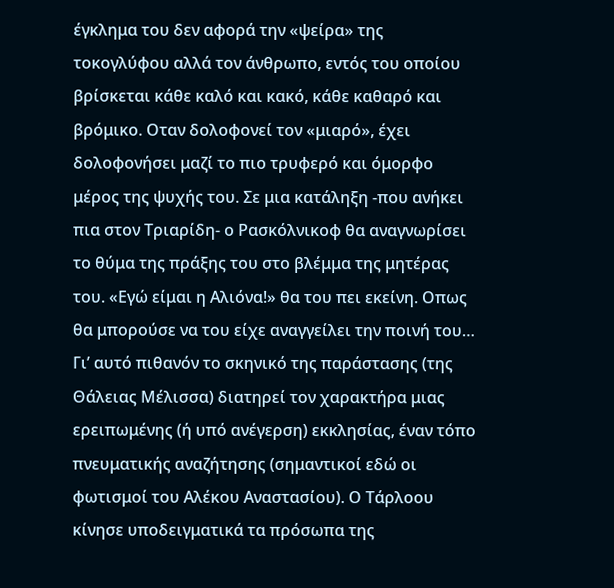έγκλημα του δεν αφορά την «ψείρα» της τοκογλύφου αλλά τον άνθρωπο, εντός του οποίου βρίσκεται κάθε καλό και κακό, κάθε καθαρό και βρόμικο. Οταν δολοφονεί τον «μιαρό», έχει δολοφονήσει μαζί το πιο τρυφερό και όμορφο μέρος της ψυχής του. Σε μια κατάληξη -που ανήκει πια στον Τριαρίδη- ο Ρασκόλνικοφ θα αναγνωρίσει το θύμα της πράξης του στο βλέμμα της μητέρας του. «Εγώ είμαι η Αλιόνα!» θα του πει εκείνη. Οπως θα μπορούσε να του είχε αναγγείλει την ποινή του…
Γι’ αυτό πιθανόν το σκηνικό της παράστασης (της Θάλειας Μέλισσα) διατηρεί τον χαρακτήρα μιας ερειπωμένης (ή υπό ανέγερση) εκκλησίας, έναν τόπο πνευματικής αναζήτησης (σημαντικοί εδώ οι φωτισμοί του Αλέκου Αναστασίου). Ο Τάρλοου κίνησε υποδειγματικά τα πρόσωπα της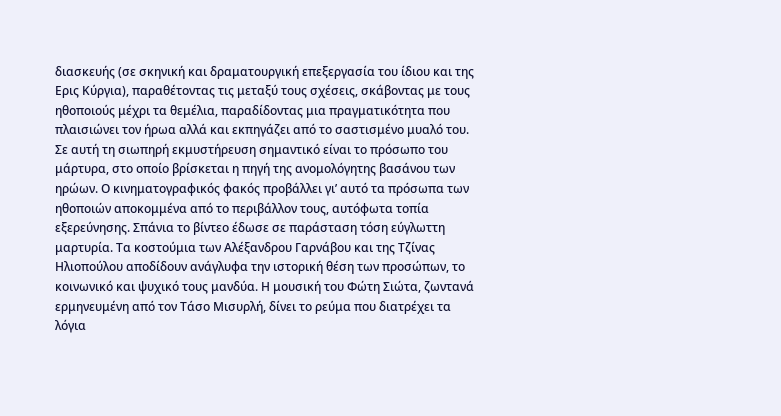διασκευής (σε σκηνική και δραματουργική επεξεργασία του ίδιου και της Ερις Κύργια), παραθέτοντας τις μεταξύ τους σχέσεις, σκάβοντας με τους ηθοποιούς μέχρι τα θεμέλια, παραδίδοντας μια πραγματικότητα που πλαισιώνει τον ήρωα αλλά και εκπηγάζει από το σαστισμένο μυαλό του. Σε αυτή τη σιωπηρή εκμυστήρευση σημαντικό είναι το πρόσωπο του μάρτυρα, στο οποίο βρίσκεται η πηγή της ανομολόγητης βασάνου των ηρώων. Ο κινηματογραφικός φακός προβάλλει γι’ αυτό τα πρόσωπα των ηθοποιών αποκομμένα από το περιβάλλον τους, αυτόφωτα τοπία εξερεύνησης. Σπάνια το βίντεο έδωσε σε παράσταση τόση εύγλωττη μαρτυρία. Τα κοστούμια των Αλέξανδρου Γαρνάβου και της Τζίνας Ηλιοπούλου αποδίδουν ανάγλυφα την ιστορική θέση των προσώπων, το κοινωνικό και ψυχικό τους μανδύα. Η μουσική του Φώτη Σιώτα, ζωντανά ερμηνευμένη από τον Τάσο Μισυρλή, δίνει το ρεύμα που διατρέχει τα λόγια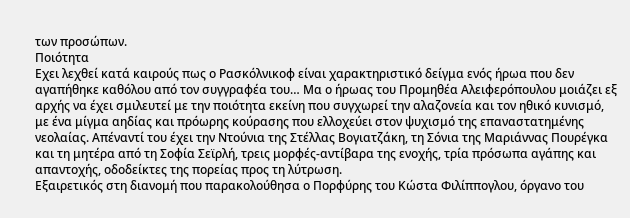των προσώπων.
Ποιότητα
Εχει λεχθεί κατά καιρούς πως ο Ρασκόλνικοφ είναι χαρακτηριστικό δείγμα ενός ήρωα που δεν αγαπήθηκε καθόλου από τον συγγραφέα του… Μα ο ήρωας του Προμηθέα Αλειφερόπουλου μοιάζει εξ αρχής να έχει σμιλευτεί με την ποιότητα εκείνη που συγχωρεί την αλαζονεία και τον ηθικό κυνισμό, με ένα μίγμα αηδίας και πρόωρης κούρασης που ελλοχεύει στον ψυχισμό της επαναστατημένης νεολαίας. Απέναντί του έχει την Ντούνια της Στέλλας Βογιατζάκη, τη Σόνια της Μαριάννας Πουρέγκα και τη μητέρα από τη Σοφία Σεϊρλή, τρεις μορφές-αντίβαρα της ενοχής, τρία πρόσωπα αγάπης και απαντοχής, οδοδείκτες της πορείας προς τη λύτρωση.
Εξαιρετικός στη διανομή που παρακολούθησα ο Πορφύρης του Κώστα Φιλίππογλου, όργανο του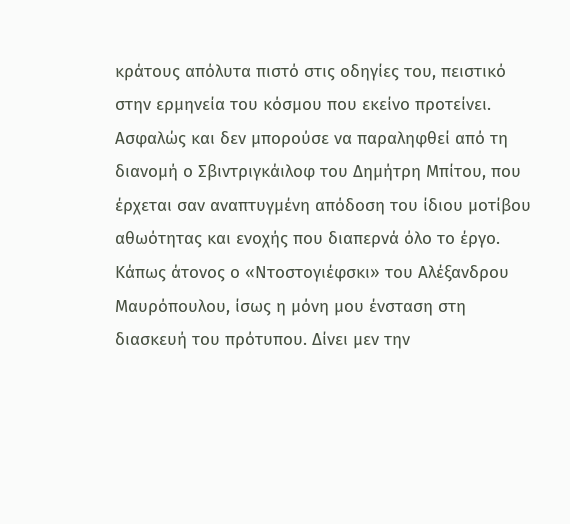κράτους απόλυτα πιστό στις οδηγίες του, πειστικό στην ερμηνεία του κόσμου που εκείνο προτείνει. Ασφαλώς και δεν μπορούσε να παραληφθεί από τη διανομή ο Σβιντριγκάιλοφ του Δημήτρη Μπίτου, που έρχεται σαν αναπτυγμένη απόδοση του ίδιου μοτίβου αθωότητας και ενοχής που διαπερνά όλο το έργο. Κάπως άτονος ο «Ντοστογιέφσκι» του Αλέξανδρου Μαυρόπουλου, ίσως η μόνη μου ένσταση στη διασκευή του πρότυπου. Δίνει μεν την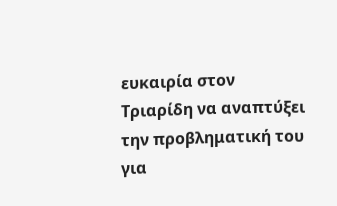ευκαιρία στον Τριαρίδη να αναπτύξει την προβληματική του για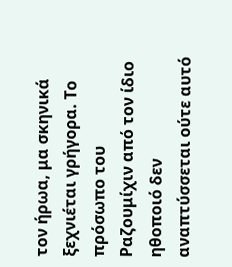τον ήρωα, μα σκηνικά ξεχνιέται γρήγορα. Το πρόσωπο του Ραζουμίχιν από τον ίδιο ηθοποιό δεν αναπτύσσεται ούτε αυτό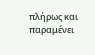πλήρως και παραμένει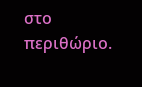στο περιθώριο.